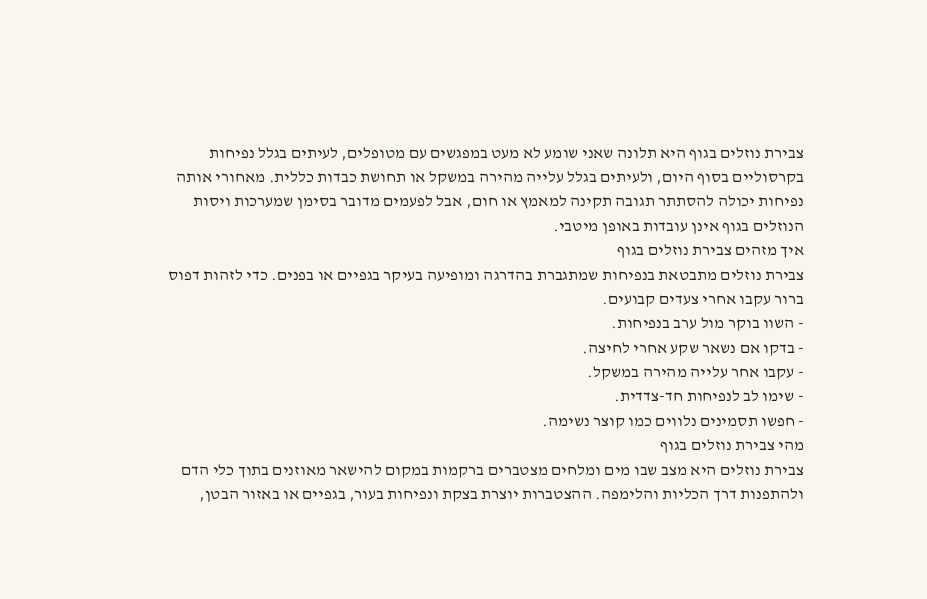צבירת נוזלים בגוף היא תלונה שאני שומע לא מעט במפגשים עם מטופלים, לעיתים בגלל נפיחות בקרסוליים בסוף היום, ולעיתים בגלל עלייה מהירה במשקל או תחושת כבדות כללית. מאחורי אותה נפיחות יכולה להסתתר תגובה תקינה למאמץ או חום, אבל לפעמים מדובר בסימן שמערכות ויסות הנוזלים בגוף אינן עובדות באופן מיטבי.
איך מזהים צבירת נוזלים בגוף
צבירת נוזלים מתבטאת בנפיחות שמתגברת בהדרגה ומופיעה בעיקר בגפיים או בפנים. כדי לזהות דפוס ברור עקבו אחרי צעדים קבועים.
- השוו בוקר מול ערב בנפיחות.
- בדקו אם נשאר שקע אחרי לחיצה.
- עקבו אחר עלייה מהירה במשקל.
- שימו לב לנפיחות חד-צדדית.
- חפשו תסמינים נלווים כמו קוצר נשימה.
מהי צבירת נוזלים בגוף
צבירת נוזלים היא מצב שבו מים ומלחים מצטברים ברקמות במקום להישאר מאוזנים בתוך כלי הדם ולהתפנות דרך הכליות והלימפה. ההצטברות יוצרת בצקת ונפיחות בעור, בגפיים או באזור הבטן,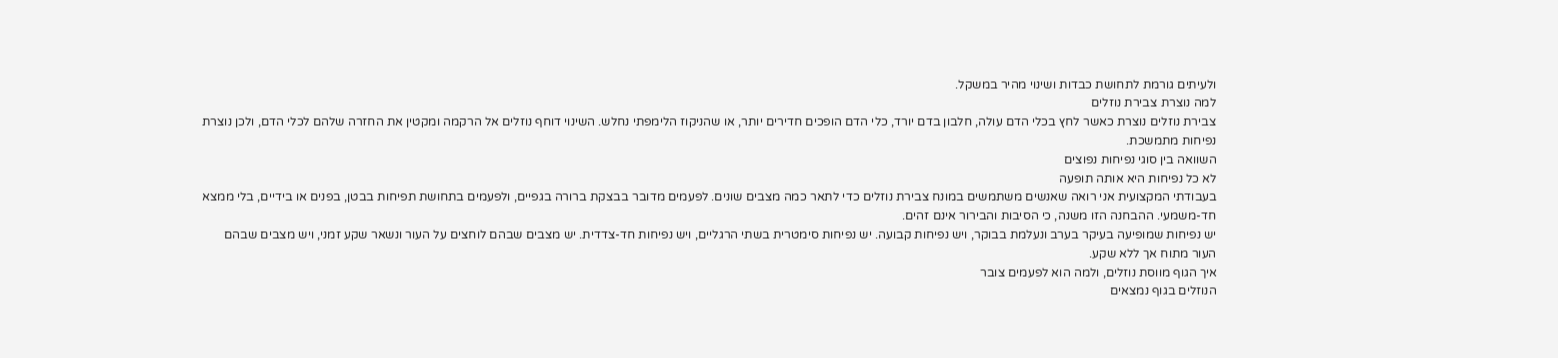ולעיתים גורמת לתחושת כבדות ושינוי מהיר במשקל.
למה נוצרת צבירת נוזלים
צבירת נוזלים נוצרת כאשר לחץ בכלי הדם עולה, חלבון בדם יורד, כלי הדם הופכים חדירים יותר, או שהניקוז הלימפתי נחלש. השינוי דוחף נוזלים אל הרקמה ומקטין את החזרה שלהם לכלי הדם, ולכן נוצרת נפיחות מתמשכת.
השוואה בין סוגי נפיחות נפוצים
לא כל נפיחות היא אותה תופעה
בעבודתי המקצועית אני רואה שאנשים משתמשים במונח צבירת נוזלים כדי לתאר כמה מצבים שונים. לפעמים מדובר בבצקת ברורה בגפיים, ולפעמים בתחושת תפיחות בבטן, בפנים או בידיים, בלי ממצא חד-משמעי. ההבחנה הזו משנה, כי הסיבות והבירור אינם זהים.
יש נפיחות שמופיעה בעיקר בערב ונעלמת בבוקר, ויש נפיחות קבועה. יש נפיחות סימטרית בשתי הרגליים, ויש נפיחות חד-צדדית. יש מצבים שבהם לוחצים על העור ונשאר שקע זמני, ויש מצבים שבהם העור מתוח אך ללא שקע.
איך הגוף מווסת נוזלים, ולמה הוא לפעמים צובר
הנוזלים בגוף נמצאים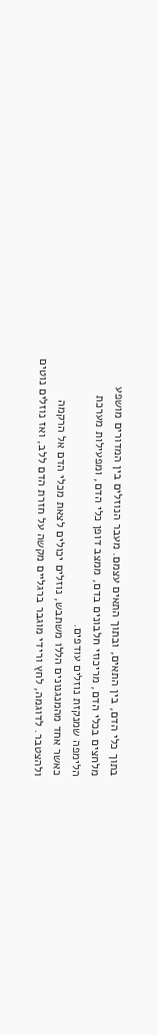בתוך כלי הדם, בין התאים, ובתוך התאים עצמם. מעבר הנוזלים בין המדורים מושפע מלחצים בכלי הדם, מריכוזי חלבונים בדם, ממצב דופן כלי הדם, ומפעילות מערכת הלימפה שמנקזת נוזלים עודפים.
כאשר אחד מהמנגנונים הללו משתבש, נוזלים יכולים לצאת מכלי הדם אל הרקמה ולהצטבר. לדוגמה, לחץ ורידי מוגבר ברגליים מקשה על חזרת הדם ללב, ואז נוזלים נוטים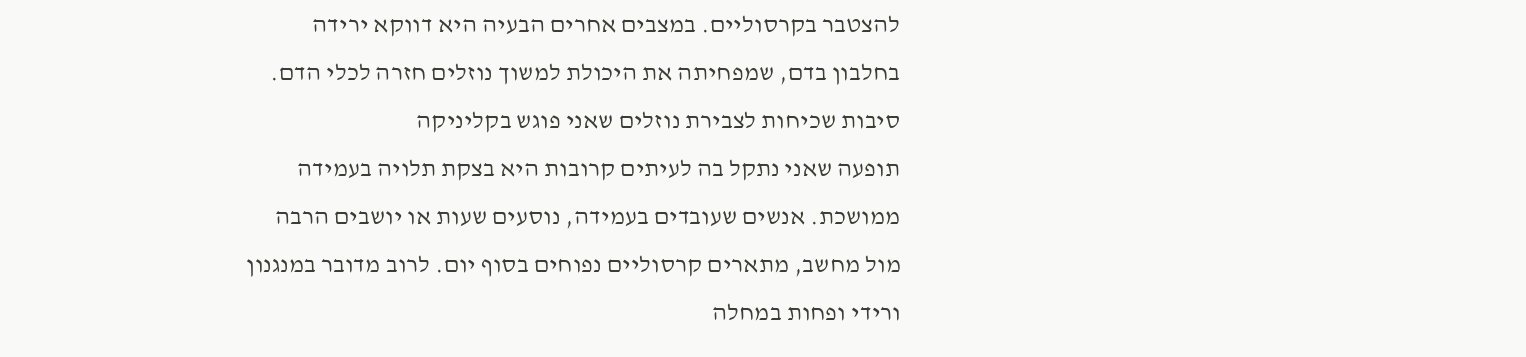להצטבר בקרסוליים. במצבים אחרים הבעיה היא דווקא ירידה בחלבון בדם, שמפחיתה את היכולת למשוך נוזלים חזרה לכלי הדם.
סיבות שכיחות לצבירת נוזלים שאני פוגש בקליניקה
תופעה שאני נתקל בה לעיתים קרובות היא בצקת תלויה בעמידה ממושכת. אנשים שעובדים בעמידה, נוסעים שעות או יושבים הרבה מול מחשב, מתארים קרסוליים נפוחים בסוף יום. לרוב מדובר במנגנון ורידי ופחות במחלה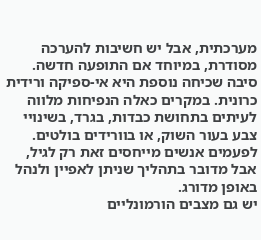מערכתית, אבל יש חשיבות להערכה מסודרת, במיוחד אם התופעה חדשה.
סיבה שכיחה נוספת היא אי-ספיקה ורידית כרונית. במקרים כאלה הנפיחות מלווה לעיתים בתחושת כבדות, בגרד, בשינויי צבע בעור השוק, או בוורידים בולטים. לפעמים אנשים מייחסים זאת רק לגיל, אבל מדובר בתהליך שניתן לאפיין ולנהל באופן מדורג.
יש גם מצבים הורמונליים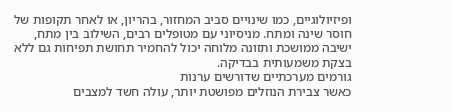ופיזיולוגיים, כמו שינויים סביב המחזור, בהריון, או לאחר תקופות של חוסר שינה ומתח. מניסיוני עם מטופלים רבים, השילוב בין מתח, ישיבה ממושכת ותזונה מלוחה יכול להחמיר תחושת תפיחות גם ללא בצקת משמעותית בבדיקה.
גורמים מערכתיים שדורשים ערנות
כאשר צבירת הנוזלים מפושטת יותר, עולה חשד למצבים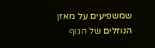שמשפיעים על מאזן הנוזלים של הגוף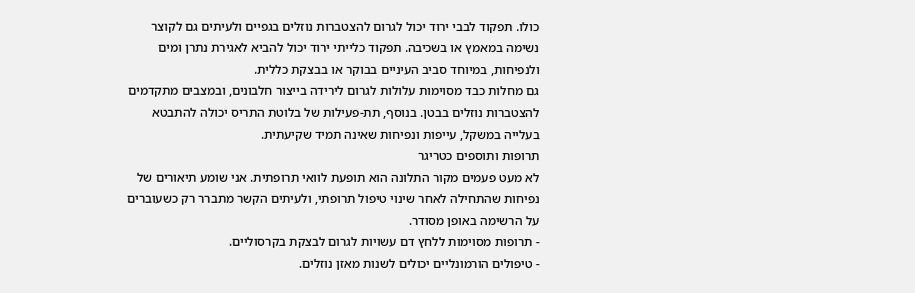כולו. תפקוד לבבי ירוד יכול לגרום להצטברות נוזלים בגפיים ולעיתים גם לקוצר נשימה במאמץ או בשכיבה. תפקוד כלייתי ירוד יכול להביא לאגירת נתרן ומים ולנפיחות, במיוחד סביב העיניים בבוקר או בבצקת כללית.
גם מחלות כבד מסוימות עלולות לגרום לירידה בייצור חלבונים, ובמצבים מתקדמים להצטברות נוזלים בבטן. בנוסף, תת-פעילות של בלוטת התריס יכולה להתבטא בעלייה במשקל, עייפות ונפיחות שאינה תמיד שקיעתית.
תרופות ותוספים כטריגר
לא מעט פעמים מקור התלונה הוא תופעת לוואי תרופתית. אני שומע תיאורים של נפיחות שהתחילה לאחר שינוי טיפול תרופתי, ולעיתים הקשר מתברר רק כשעוברים על הרשימה באופן מסודר.
- תרופות מסוימות ללחץ דם עשויות לגרום לבצקת בקרסוליים.
- טיפולים הורמונליים יכולים לשנות מאזן נוזלים.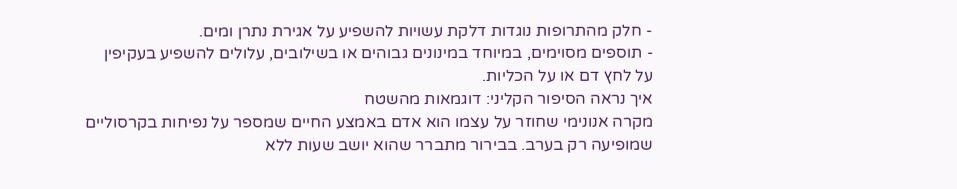- חלק מהתרופות נוגדות דלקת עשויות להשפיע על אגירת נתרן ומים.
- תוספים מסוימים, במיוחד במינונים גבוהים או בשילובים, עלולים להשפיע בעקיפין על לחץ דם או על הכליות.
איך נראה הסיפור הקליני: דוגמאות מהשטח
מקרה אנונימי שחוזר על עצמו הוא אדם באמצע החיים שמספר על נפיחות בקרסוליים שמופיעה רק בערב. בבירור מתברר שהוא יושב שעות ללא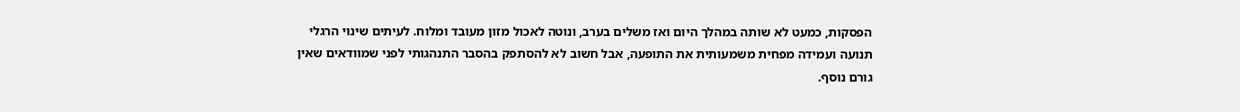הפסקות, כמעט לא שותה במהלך היום ואז משלים בערב, ונוטה לאכול מזון מעובד ומלוח. לעיתים שינוי הרגלי תנועה ועמידה מפחית משמעותית את התופעה, אבל חשוב לא להסתפק בהסבר התנהגותי לפני שמוודאים שאין גורם נוסף.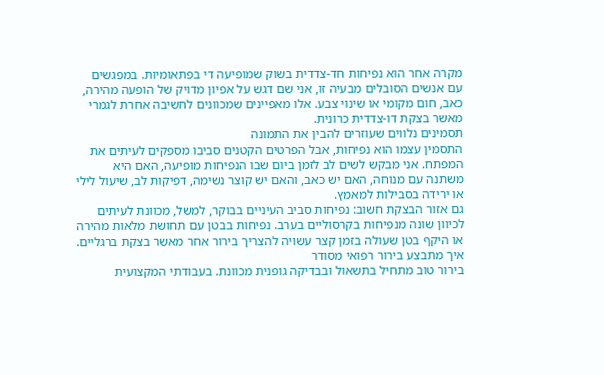מקרה אחר הוא נפיחות חד-צדדית בשוק שמופיעה די בפתאומיות. במפגשים עם אנשים הסובלים מבעיה זו, אני שם דגש על אפיון מדויק של הופעה מהירה, כאב, חום מקומי או שינוי צבע. אלו מאפיינים שמכוונים לחשיבה אחרת לגמרי מאשר בצקת דו-צדדית כרונית.
תסמינים נלווים שעוזרים להבין את התמונה
התסמין עצמו הוא נפיחות, אבל הפרטים הקטנים סביבו מספקים לעיתים את המפתח. אני מבקש לשים לב לזמן ביום שבו הנפיחות מופיעה, האם היא משתנה עם מנוחה, האם יש כאב, והאם יש קוצר נשימה, דפיקות לב, שיעול לילי או ירידה בסבילות למאמץ.
גם אזור הבצקת חשוב: נפיחות סביב העיניים בבוקר, למשל, מכוונת לעיתים לכיוון שונה מנפיחות בקרסוליים בערב. נפיחות בבטן עם תחושת מלאות מהירה או היקף בטן שעולה בזמן קצר עשויה להצריך בירור אחר מאשר בצקת ברגליים.
איך מתבצע בירור רפואי מסודר
בירור טוב מתחיל בתשאול ובבדיקה גופנית מכוונת. בעבודתי המקצועית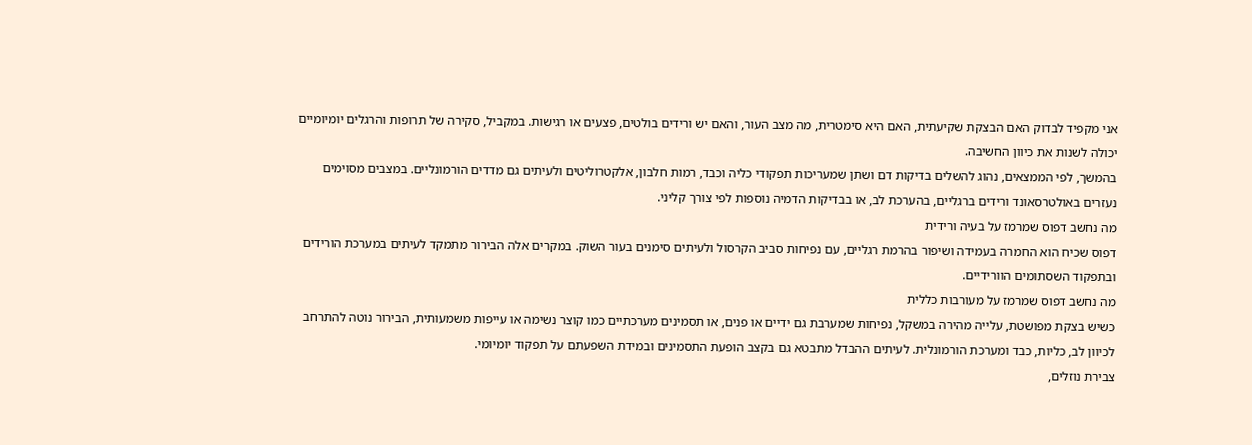אני מקפיד לבדוק האם הבצקת שקיעתית, האם היא סימטרית, מה מצב העור, והאם יש ורידים בולטים, פצעים או רגישות. במקביל, סקירה של תרופות והרגלים יומיומיים יכולה לשנות את כיוון החשיבה.
בהמשך, לפי הממצאים, נהוג להשלים בדיקות דם ושתן שמעריכות תפקודי כליה וכבד, רמות חלבון, אלקטרוליטים ולעיתים גם מדדים הורמונליים. במצבים מסוימים נעזרים באולטרסאונד ורידים ברגליים, בהערכת לב, או בבדיקות הדמיה נוספות לפי צורך קליני.
מה נחשב דפוס שמרמז על בעיה ורידית
דפוס שכיח הוא החמרה בעמידה ושיפור בהרמת רגליים, עם נפיחות סביב הקרסול ולעיתים סימנים בעור השוק. במקרים אלה הבירור מתמקד לעיתים במערכת הורידים ובתפקוד השסתומים הוורידיים.
מה נחשב דפוס שמרמז על מעורבות כללית
כשיש בצקת מפושטת, עלייה מהירה במשקל, נפיחות שמערבת גם ידיים או פנים, או תסמינים מערכתיים כמו קוצר נשימה או עייפות משמעותית, הבירור נוטה להתרחב לכיוון לב, כליות, כבד ומערכת הורמונלית. לעיתים ההבדל מתבטא גם בקצב הופעת התסמינים ובמידת השפעתם על תפקוד יומיומי.
צבירת נוזלים,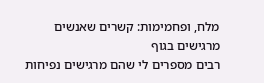מלח, ופחמימות: קשרים שאנשים מרגישים בגוף
רבים מספרים לי שהם מרגישים נפיחות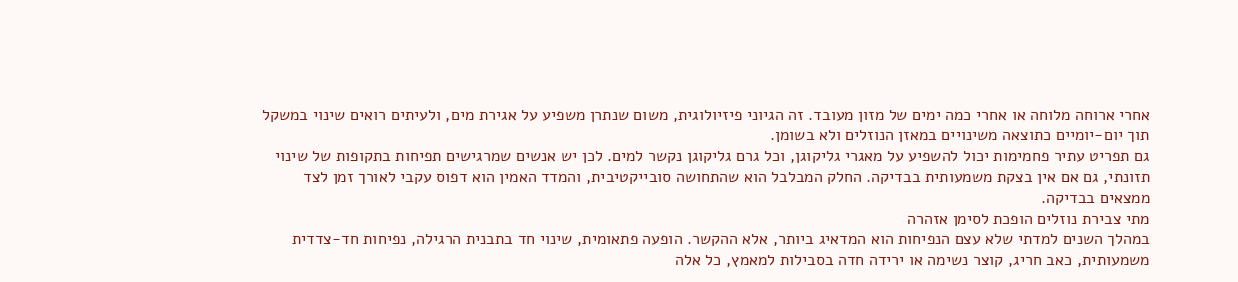אחרי ארוחה מלוחה או אחרי כמה ימים של מזון מעובד. זה הגיוני פיזיולוגית, משום שנתרן משפיע על אגירת מים, ולעיתים רואים שינוי במשקל תוך יום-יומיים כתוצאה משינויים במאזן הנוזלים ולא בשומן.
גם תפריט עתיר פחמימות יכול להשפיע על מאגרי גליקוגן, וכל גרם גליקוגן נקשר למים. לכן יש אנשים שמרגישים תפיחות בתקופות של שינוי תזונתי, גם אם אין בצקת משמעותית בבדיקה. החלק המבלבל הוא שהתחושה סובייקטיבית, והמדד האמין הוא דפוס עקבי לאורך זמן לצד ממצאים בבדיקה.
מתי צבירת נוזלים הופכת לסימן אזהרה
במהלך השנים למדתי שלא עצם הנפיחות הוא המדאיג ביותר, אלא ההקשר. הופעה פתאומית, שינוי חד בתבנית הרגילה, נפיחות חד-צדדית משמעותית, כאב חריג, קוצר נשימה או ירידה חדה בסבילות למאמץ, כל אלה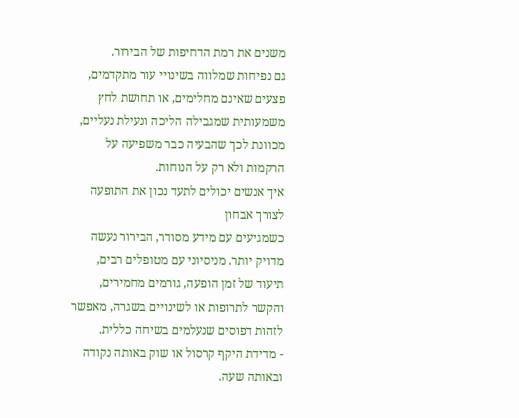משנים את רמת הדחיפות של הבירור.
גם נפיחות שמלווה בשינויי עור מתקדמים, פצעים שאינם מחלימים, או תחושת לחץ משמעותית שמגבילה הליכה ונעילת נעליים, מכוונת לכך שהבעיה כבר משפיעה על הרקמות ולא רק על הנוחות.
איך אנשים יכולים לתעד נכון את התופעה לצורך אבחון
כשמגיעים עם מידע מסודר, הבירור נעשה מדויק יותר. מניסיוני עם מטופלים רבים, תיעוד של זמן הופעה, גורמים מחמירים, והקשר לתרופות או לשינויים בשגרה, מאפשר לזהות דפוסים שנעלמים בשיחה כללית.
- מדידת היקף קרסול או שוק באותה נקודה ובאותה שעה.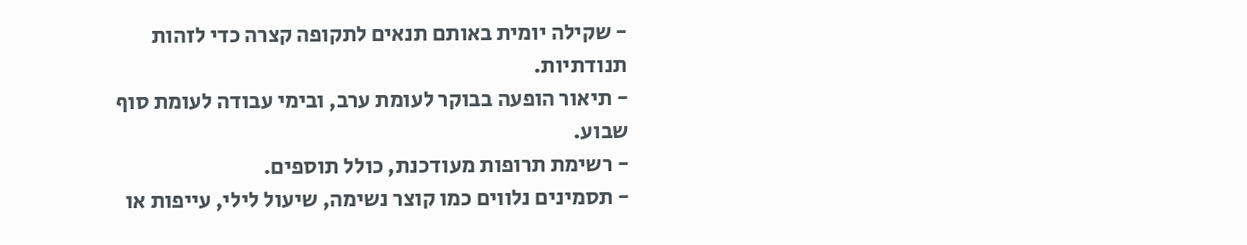- שקילה יומית באותם תנאים לתקופה קצרה כדי לזהות תנודתיות.
- תיאור הופעה בבוקר לעומת ערב, ובימי עבודה לעומת סוף שבוע.
- רשימת תרופות מעודכנת, כולל תוספים.
- תסמינים נלווים כמו קוצר נשימה, שיעול לילי, עייפות או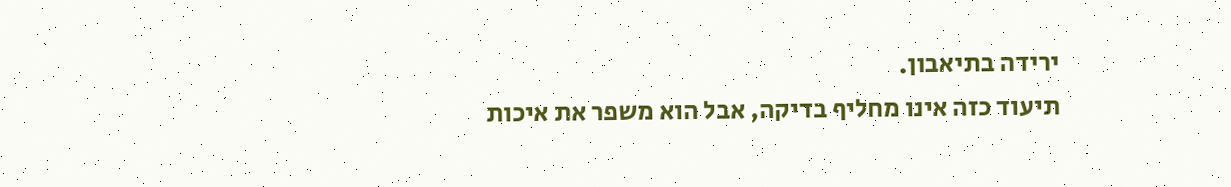ירידה בתיאבון.
תיעוד כזה אינו מחליף בדיקה, אבל הוא משפר את איכות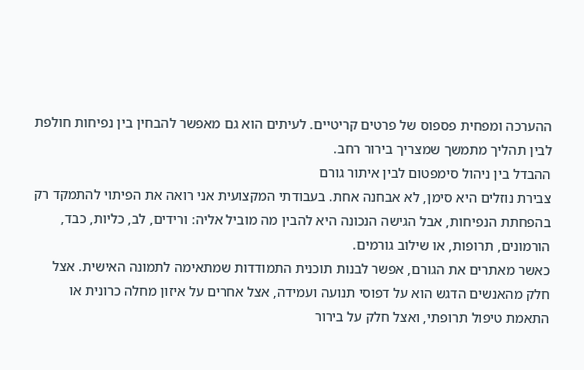ההערכה ומפחית פספוס של פרטים קריטיים. לעיתים הוא גם מאפשר להבחין בין נפיחות חולפת לבין תהליך מתמשך שמצריך בירור רחב.
ההבדל בין ניהול סימפטום לבין איתור גורם
צבירת נוזלים היא סימן, לא אבחנה אחת. בעבודתי המקצועית אני רואה את הפיתוי להתמקד רק בהפחתת הנפיחות, אבל הגישה הנכונה היא להבין מה מוביל אליה: ורידים, לב, כליות, כבד, הורמונים, תרופות, או שילוב גורמים.
כאשר מאתרים את הגורם, אפשר לבנות תוכנית התמודדות שמתאימה לתמונה האישית. אצל חלק מהאנשים הדגש הוא על דפוסי תנועה ועמידה, אצל אחרים על איזון מחלה כרונית או התאמת טיפול תרופתי, ואצל חלק על בירור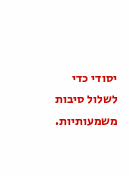יסודי כדי לשלול סיבות משמעותיות.